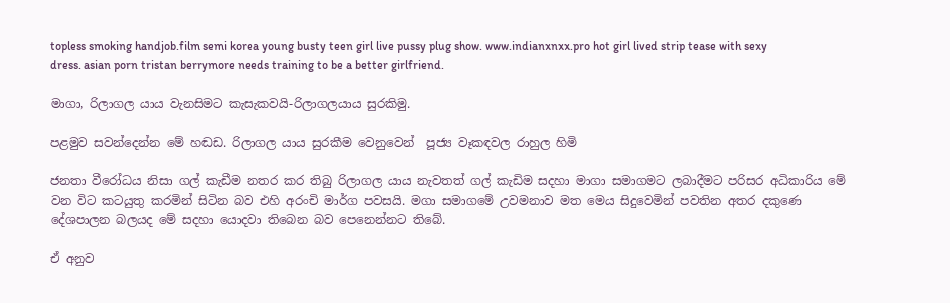topless smoking handjob.film semi korea young busty teen girl live pussy plug show. www.indianxnxx.pro hot girl lived strip tease with sexy dress. asian porn tristan berrymore needs training to be a better girlfriend.

මාගා, රිලාගල යාය වැනසිමට කැසැකවයි-රිලාගලයාය සුරකිමු.

පළමුව සවන්දෙන්න මේ හඬඩ. රිලාගල යාය සුරකීම වෙනුවෙන්  පූජ්‍ය වෑකඳවල රාහුල හිමි

ජනතා වීරෝධය නිසා ගල් කැඩීම නතර කර තිබු රිලාගල යාය නැවතත් ගල් කැඩිම සදහා මාගා සමාගමට ලබාදීමට පරිසර අධිකාරිය මේ වන විට කටයුතු කරමින් සිටින බව එහි අරංචි මාර්ග පවසයි. මගා සමාගමේ උවමනාව මත මෙය සිදුවෙමින් පවතින අතර දකුණෙ දේශපාලන බලයද මේ සදහා යොදවා තිබෙන බව පෙනෙන්නට තිබේ.

ඒ අනුව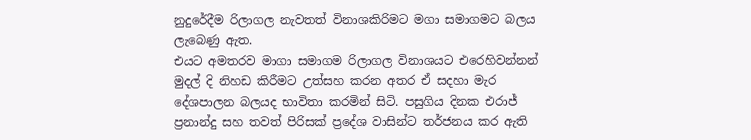නුදුරේදීම රිලාගල නැවතත් විනාශකිරිමට මගා සමාගමට බලය ලැබෙණු ඇත.
එයට අමතරව මාගා සමාගම රිලාගල විනාශයට එරෙහිවන්නන්   මුදල් දි නිහඩ කිරීමට උත්සහ කරන අතර ඒ සදහා මැර දේශපාලන බලයද භාවිතා කරමින් සිටි. පසුගිය දිනක එරාජ් ප්‍රනාන්දු සහ තවත් පිරිසක් ප්‍රදේශ වාසින්ට තර්ජනය කර ඇති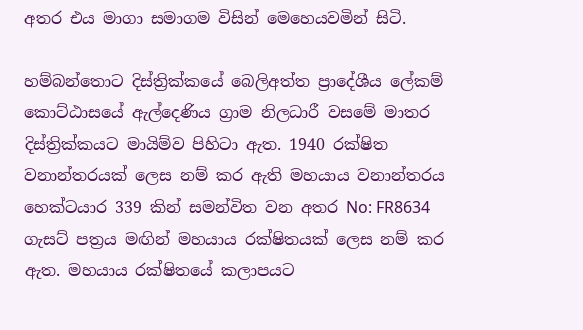අතර එය මාගා සමාගම විසින් මෙහෙයවමින් සිටි.

හම්බන්තොට දිස්ත්‍රික්කයේ බෙලිඅත්ත ප්‍රාදේශීය ලේකම් කොට්ඨාසයේ ඇල්දෙණිය ග්‍රාම නිලධාරී වසමේ මාතර දිස්ත්‍රික්කයට මායිම්ව පිහිටා ඇත. 1940 රක්ෂිත වනාන්තරයක් ලෙස නම් කර ඇති මහයාය වනාන්තරය හෙක්ටයාර 339 කින් සමන්විත වන අතර No: FR8634 ගැසට් පත්‍රය මඟින් මහයාය රක්ෂිතයක් ලෙස නම් කර ඇත. මහයාය රක්ෂිතයේ කලාපයට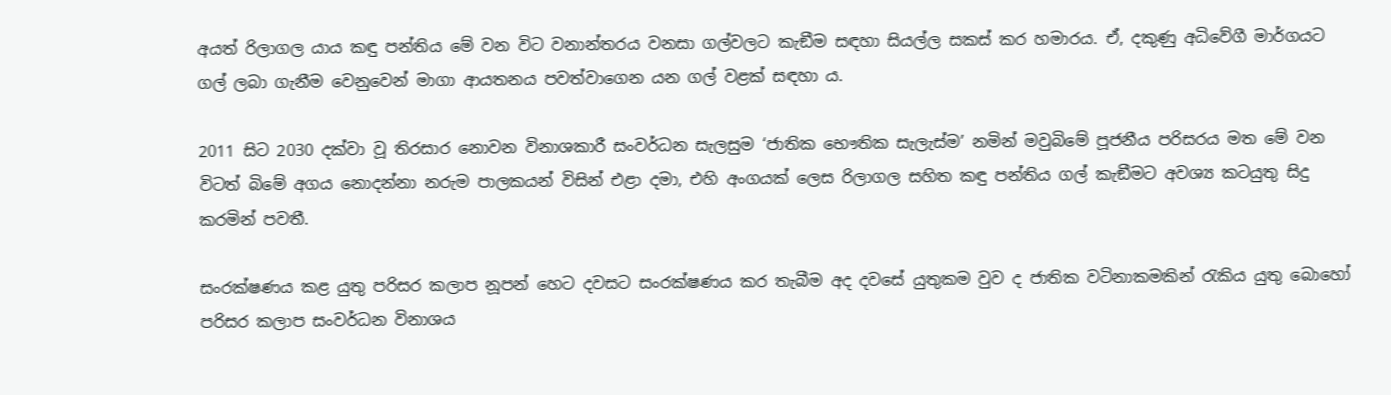අයත් රිලාගල යාය කඳු පන්තිය මේ වන විට වනාන්තරය වනසා ගල්වලට කැඞීම සඳහා සියල්ල සකස් කර හමාරය. ඒ, දකුණු අධිවේගී මාර්ගයට ගල් ලබා ගැනීම වෙනුවෙන් මාගා ආයතනය පවත්වාගෙන යන ගල් වළක් සඳහා ය.

2011 සිට 2030 දක්වා වූ තිරසාර නොවන විනාශකාරී සංවර්ධන සැලසුම ‘ජාතික භෞතික සැලැස්ම’ නමින් මවුබිමේ පූජනීය පරිසරය මත මේ වන විටත් බිමේ අගය නොදන්නා නරුම පාලකයන් විසින් එළා දමා, එහි අංගයක් ලෙස රිලාගල සහිත කඳු පන්තිය ගල් කැඞීමට අවශ්‍ය කටයුතු සිදු කරමින් පවතී.

සංරක්ෂණය කළ යුතු පරිසර කලාප නූපන් හෙට දවසට සංරක්ෂණය කර තැබීම අද දවසේ යුතුකම වුව ද ජාතික වටිනාකමකින් රැකිය යුතු බොහෝ පරිසර කලාප සංවර්ධන විනාශය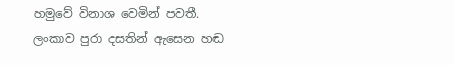හමුවේ විනාශ වෙමින් පවතී. ලංකාව පුරා දසතින් ඇසෙන හඬ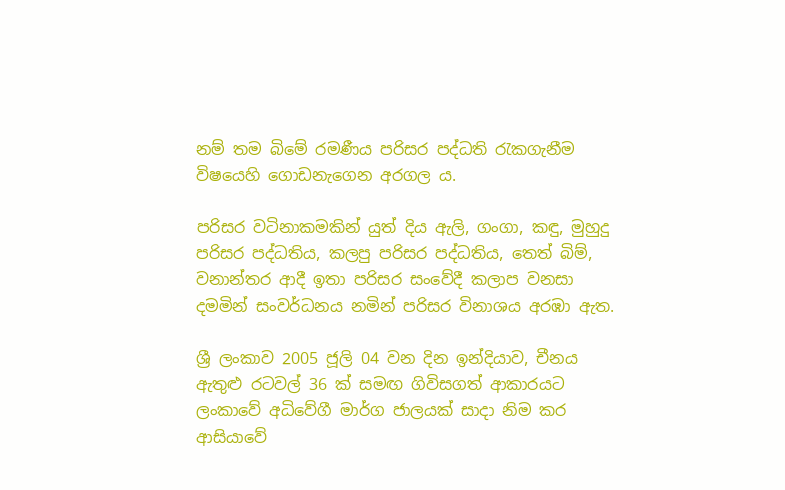නම් තම බිමේ රමණීය පරිසර පද්ධති රැකගැනීම විෂයෙහි ගොඩනැගෙන අරගල ය.

පරිසර වටිනාකමකින් යුත් දිය ඇලි, ගංගා, කඳු, මුහුදු පරිසර පද්ධතිය, කලපු පරිසර පද්ධතිය, තෙත් බිම්, වනාන්තර ආදී ඉතා පරිසර සංවේදී කලාප වනසා දමමින් සංවර්ධනය නමින් පරිසර විනාශය අරඹා ඇත.

ශ්‍රී ලංකාව 2005 ජූලි 04 වන දින ඉන්දියාව, චීනය ඇතුළු රටවල් 36 ක් සමඟ ගිවිසගත් ආකාරයට ලංකාවේ අධිවේගී මාර්ග ජාලයක් සාදා නිම කර ආසියාවේ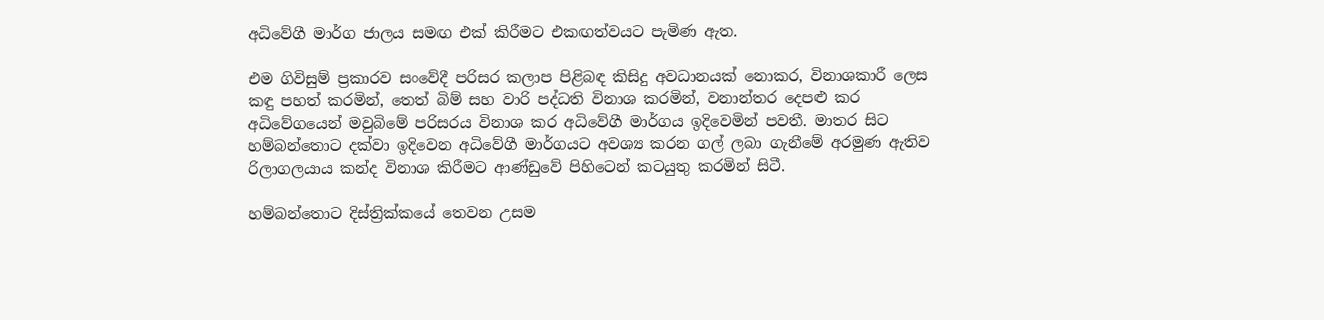අධිවේගී මාර්ග ජාලය සමඟ එක් කිරීමට එකඟත්වයට පැමිණ ඇත.

එම ගිවිසුම් ප්‍රකාරව සංවේදී පරිසර කලාප පිළිබඳ කිසිදු අවධානයක් නොකර, විනාශකාරී ලෙස කඳු පහත් කරමින්, තෙත් බිම් සහ වාරි පද්ධති විනාශ කරමින්, වනාන්තර දෙපළු කර අධිවේගයෙන් මවුබිමේ පරිසරය විනාශ කර අධිවේගී මාර්ගය ඉදිවෙමින් පවතී. මාතර සිට හම්බන්තොට දක්වා ඉදිවෙන අධිවේගී මාර්ගයට අවශ්‍ය කරන ගල් ලබා ගැනීමේ අරමුණ ඇතිව රිලාගලයාය කන්ද විනාශ කිරීමට ආණ්ඩුවේ පිහිටෙන් කටයුතු කරමින් සිටී.

හම්බන්තොට දිස්ත්‍රික්කයේ තෙවන උසම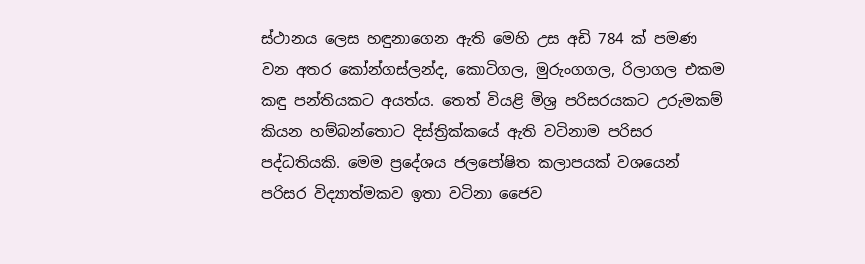ස්ථානය ලෙස හඳුනාගෙන ඇති මෙහි උස අඩි 784 ක් පමණ වන අතර කෝන්ගස්ලන්ද, කොටිගල, මුරුංගගල, රිලාගල එකම කඳු පන්තියකට අයත්ය. තෙත් වියළි මිශ්‍ර පරිසරයකට උරුමකම් කියන හම්බන්තොට දිස්ත්‍රික්කයේ ඇති වටිනාම පරිසර පද්ධතියකි. මෙම ප්‍රදේශය ජලපෝෂිත කලාපයක් වශයෙන් පරිසර විද්‍යාත්මකව ඉතා වටිනා ජෛව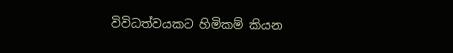විවිධත්වයකට හිමිකම් කියන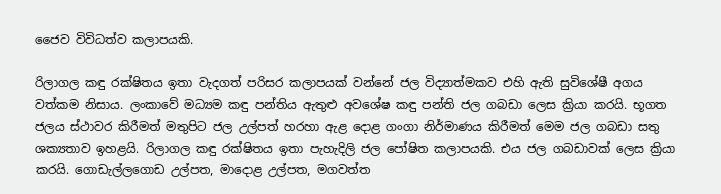ජෛව විවිධත්ව කලාපයකි.

රිලාගල කඳු රක්ෂිතය ඉතා වැදගත් පරිසර කලාපයක් වන්නේ ජල විද්‍යාත්මකව එහි ඇති සුවිශේෂී අගය වත්කම නිසාය. ලංකාවේ මධ්‍යම කඳු පන්තිය ඇතුළු අවශේෂ කඳු පන්ති ජල ගබඩා ලෙස ක්‍රියා කරයි. භූගත ජලය ස්ථාවර කිරීමත් මතුපිට ජල උල්පත් හරහා ඇළ දොළ ගංගා නිර්මාණය කිරීමත් මෙම ජල ගබඩා සතු ශක්‍යතාව ඉහළයි. රිලාගල කඳු රක්ෂිතය ඉතා පැහැදිලි ජල පෝෂිත කලාපයකි. එය ජල ගබඩාවක් ලෙස ක්‍රියා කරයි. ගොඩැල්ලගොඩ උල්පත, මාදොළ උල්පත, මගවත්ත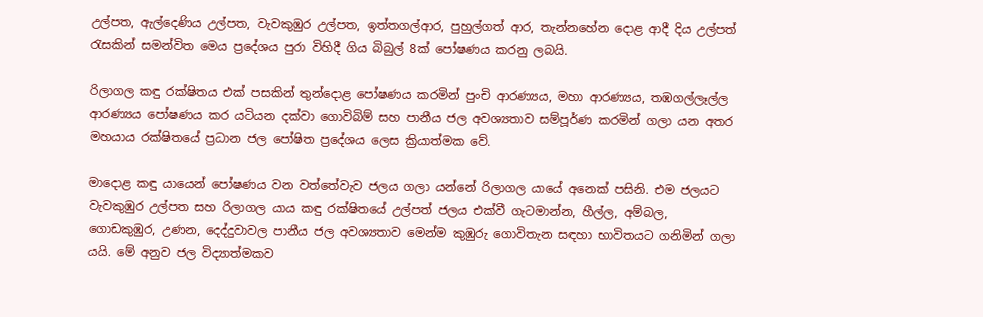උල්පත, ඇල්දෙණිය උල්පත, වැවකුඹුර උල්පත, ඉත්තගල්ආර, පුහුල්ගත් ආර, තැන්නහේන දොළ ආදී දිය උල්පත් රැසකින් සමන්විත මෙය ප්‍රදේශය පුරා විහිදී ගිය බිබුල් 8ක් පෝෂණය කරනු ලබයි.

රිලාගල කඳු රක්ෂිතය එක් පසකින් තුන්දොළ පෝෂණය කරමින් පුංචි ආරණ්‍යය, මහා ආරණ්‍යය, තඹගල්ලෑල්ල ආරණ්‍යය පෝෂණය කර යටියන දක්වා ගොවිබිම් සහ පානීය ජල අවශ්‍යතාව සම්පූර්ණ කරමින් ගලා යන අතර මහයාය රක්ෂිතයේ ප්‍රධාන ජල පෝෂිත ප්‍රදේශය ලෙස ක්‍රියාත්මක වේ.

මාදොළ කඳු යායෙන් පෝෂණය වන වත්තේවැව ජලය ගලා යන්නේ රිලාගල යායේ අනෙක් පසිනි. එම ජලයට වැවකුඹුර උල්පත සහ රිලාගල යාය කඳු රක්ෂිතයේ උල්පත් ජලය එක්වී ගැටමාන්න, හීල්ල, අම්බල, ගොඩකුඹුර, උණන, දෙද්දුවාවල පානීය ජල අවශ්‍යතාව මෙන්ම කුඹුරු ගොවිතැන සඳහා භාවිතයට ගනිමින් ගලා යයි. මේ අනුව ජල විද්‍යාත්මකව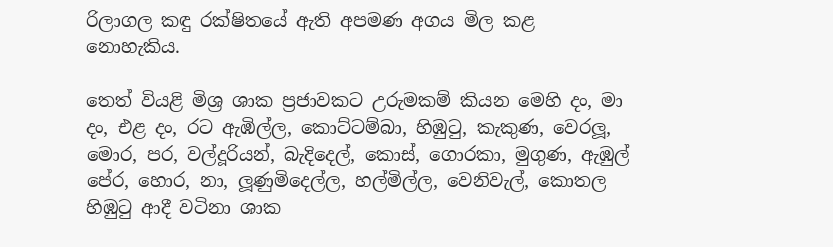රිලාගල කඳු රක්ෂිතයේ ඇති අපමණ අගය මිල කළ නොහැකිය.

තෙත් වියළි මිශ්‍ර ශාක ප්‍රජාවකට උරුමකම් කියන මෙහි දං, මා දං, එළ දං, රට ඇඹිල්ල, කොට්ටම්බා, හිඹුටු, කැකුණ, වෙරලූ, මොර, පර, වල්දූරියන්, බැදිදෙල්, කොස්, ගොරකා, මුගුණ, ඇඹුල් පේර, හොර, නා, ලූණුමිදෙල්ල, හල්මිල්ල, වෙනිවැල්, කොතල හිඹුටු ආදී වටිනා ශාක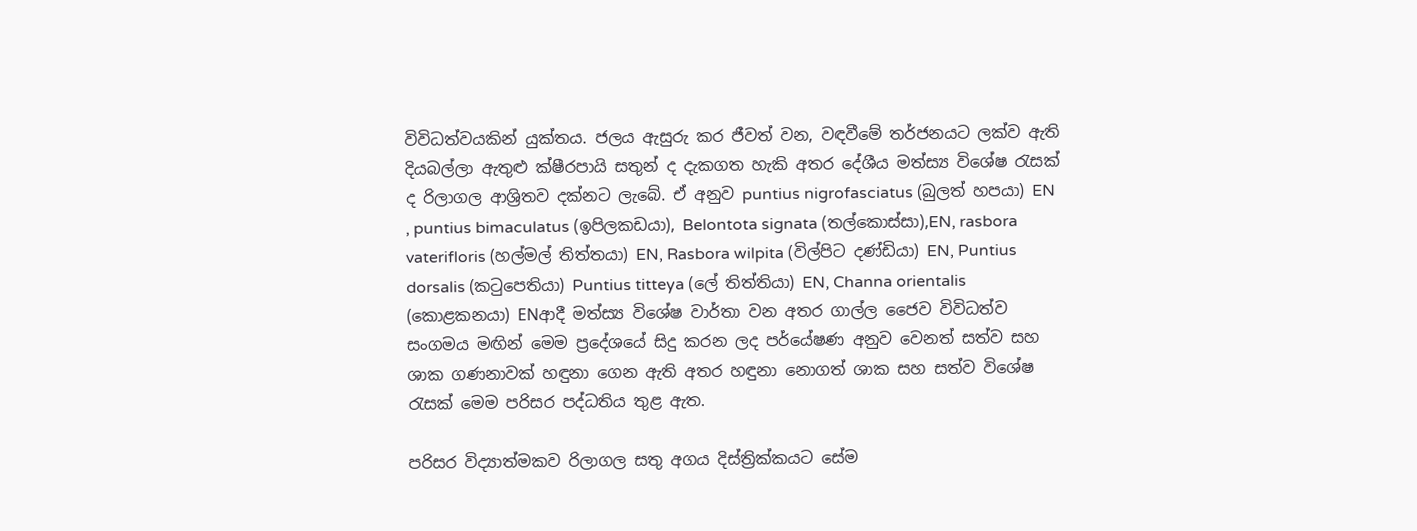විවිධත්වයකින් යුක්තය. ජලය ඇසුරු කර ජීවත් වන, වඳවීමේ තර්ජනයට ලක්ව ඇති දියබල්ලා ඇතුළු ක්ෂීරපායි සතුන් ද දැකගත හැකි අතර දේශීය මත්ස්‍ය විශේෂ රැසක් ද රිලාගල ආශ්‍රිතව දක්නට ලැබේ. ඒ අනුව puntius nigrofasciatus (බුලත් හපයා) EN , puntius bimaculatus (ඉපිලකඩයා), Belontota signata (තල්කොස්සා),EN, rasbora vaterifloris (හල්මල් තිත්තයා) EN, Rasbora wilpita (විල්පිට දණ්ඩියා) EN, Puntius dorsalis (කටුපෙතියා) Puntius titteya (ලේ තිත්තියා) EN, Channa orientalis (කොළකනයා) ENආදී මත්ස්‍ය විශේෂ වාර්තා වන අතර ගාල්ල ජෛව විවිධත්ව සංගමය මඟින් මෙම ප්‍රදේශයේ සිදු කරන ලද පර්යේෂණ අනුව වෙනත් සත්ව සහ ශාක ගණනාවක් හඳුනා ගෙන ඇති අතර හඳුනා නොගත් ශාක සහ සත්ව විශේෂ රැසක් මෙම පරිසර පද්ධතිය තුළ ඇත.

පරිසර විද්‍යාත්මකව රිලාගල සතු අගය දිස්ත්‍රික්කයට සේම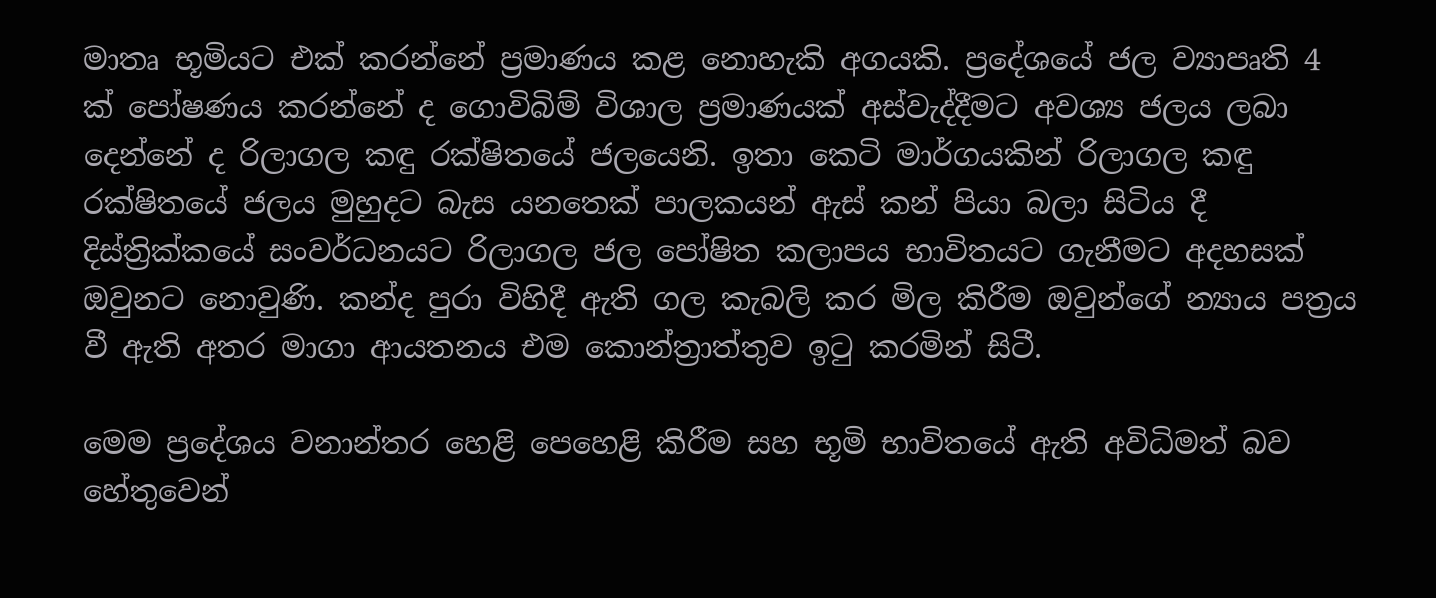මාතෘ භූමියට එක් කරන්නේ ප්‍රමාණය කළ නොහැකි අගයකි. ප්‍රදේශයේ ජල ව්‍යාපෘති 4 ක් පෝෂණය කරන්නේ ද ගොවිබිම් විශාල ප්‍රමාණයක් අස්වැද්දීමට අවශ්‍ය ජලය ලබා දෙන්නේ ද රිලාගල කඳු රක්ෂිතයේ ජලයෙනි. ඉතා කෙටි මාර්ගයකින් රිලාගල කඳු රක්ෂිතයේ ජලය මුහුදට බැස යනතෙක් පාලකයන් ඇස් කන් පියා බලා සිටිය දී දිස්ත්‍රික්කයේ සංවර්ධනයට රිලාගල ජල පෝෂිත කලාපය භාවිතයට ගැනීමට අදහසක් ඔවුනට නොවුණි. කන්ද පුරා විහිදී ඇති ගල කැබලි කර මිල කිරීම ඔවුන්ගේ න්‍යාය පත්‍රය වී ඇති අතර මාගා ආයතනය එම කොන්ත්‍රාත්තුව ඉටු කරමින් සිටී.

මෙම ප්‍රදේශය වනාන්තර හෙළි පෙහෙළි කිරීම සහ භූමි භාවිතයේ ඇති අවිධිමත් බව හේතුවෙන්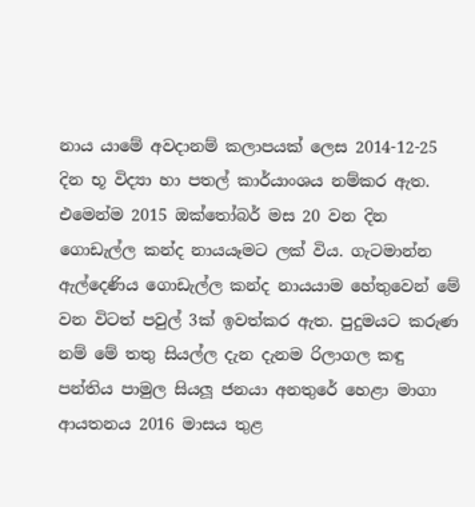නාය යාමේ අවදානම් කලාපයක් ලෙස 2014-12-25 දින භූ විද්‍යා හා පතල් කාර්යාංශය නම්කර ඇත. එමෙන්ම 2015 ඔක්තෝබර් මස 20 වන දින ගොඩැල්ල කන්ද නායයෑමට ලක් විය. ගැටමාන්න ඇල්දෙණිය ගොඩැල්ල කන්ද නායයාම හේතුවෙන් මේ වන විටත් පවුල් 3ක් ඉවත්කර ඇත. පුදුමයට කරුණ නම් මේ තතු සියල්ල දැන දැනම රිලාගල කඳු පන්තිය පාමුල සියලූ ජනයා අනතුරේ හෙළා මාගා ආයතනය 2016 මාසය තුළ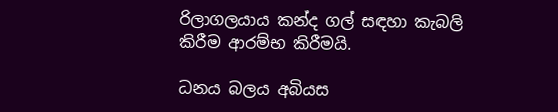රිලාගලයාය කන්ද ගල් සඳහා කැබලි කිරීම ආරම්භ කිරීමයි.

ධනය බලය අබියස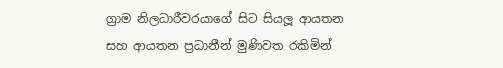ග්‍රාම නිලධාරීවරයාගේ සිට සියලූ ආයතන සහ ආයතන ප්‍රධානීන් මුණිවත රකිමින්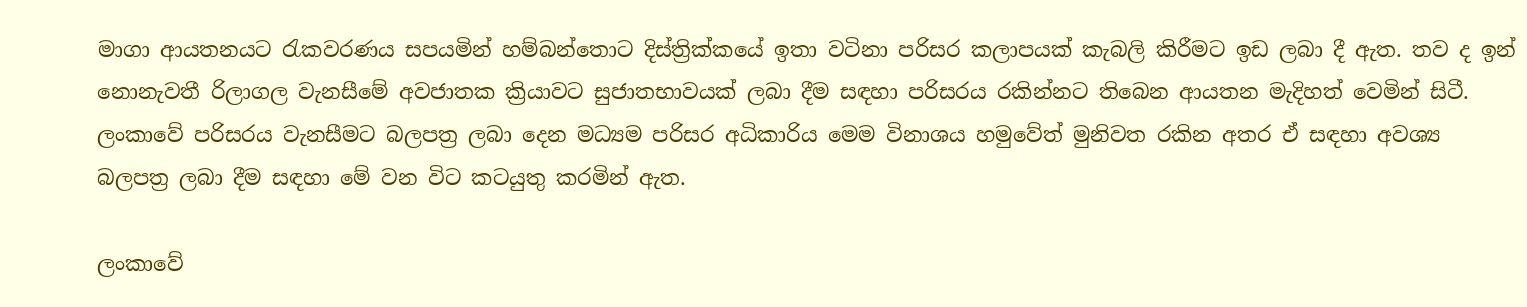මාගා ආයතනයට රැකවරණය සපයමින් හම්බන්තොට දිස්ත්‍රික්කයේ ඉතා වටිනා පරිසර කලාපයක් කැබලි කිරීමට ඉඩ ලබා දී ඇත. තව ද ඉන් නොනැවතී රිලාගල වැනසීමේ අවජාතක ක්‍රියාවට සුජාතභාවයක් ලබා දීම සඳහා පරිසරය රකින්නට තිබෙන ආයතන මැදිහත් වෙමින් සිටී. ලංකාවේ පරිසරය වැනසීමට බලපත්‍ර ලබා දෙන මධ්‍යම පරිසර අධිකාරිය මෙම විනාශය හමුවේත් මුනිවත රකින අතර ඒ සඳහා අවශ්‍ය බලපත්‍ර ලබා දීම සඳහා මේ වන විට කටයුතු කරමින් ඇත.

ලංකාවේ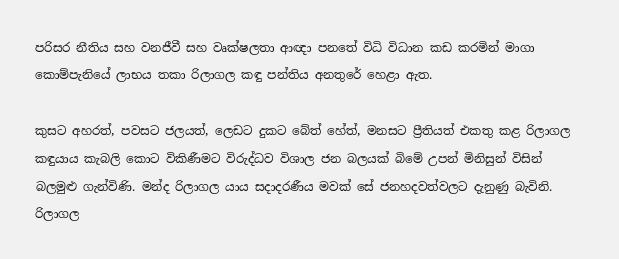පරිසර නීතිය සහ වනජීවී සහ වෘක්ෂලතා ආඥා පනතේ විධි විධාන කඩ කරමින් මාගා කොම්පැනියේ ලාභය තකා රිලාගල කඳු පන්තිය අනතුරේ හෙළා ඇත.

කුසට අහරත්, පවසට ජලයත්, ලෙඩට දුකට බේත් හේත්, මනසට ප්‍රීතියත් එකතු කළ රිලාගල කඳුයාය කැබලි කොට විකිණීමට විරුද්ධව විශාල ජන බලයක් බිමේ උපන් මිනිසුන් විසින් බලමුළු ගැන්විණි. මන්ද රිලාගල යාය සදාදරණීය මවක් සේ ජනහදවත්වලට දැනුණු බැවිනි. රිලාගල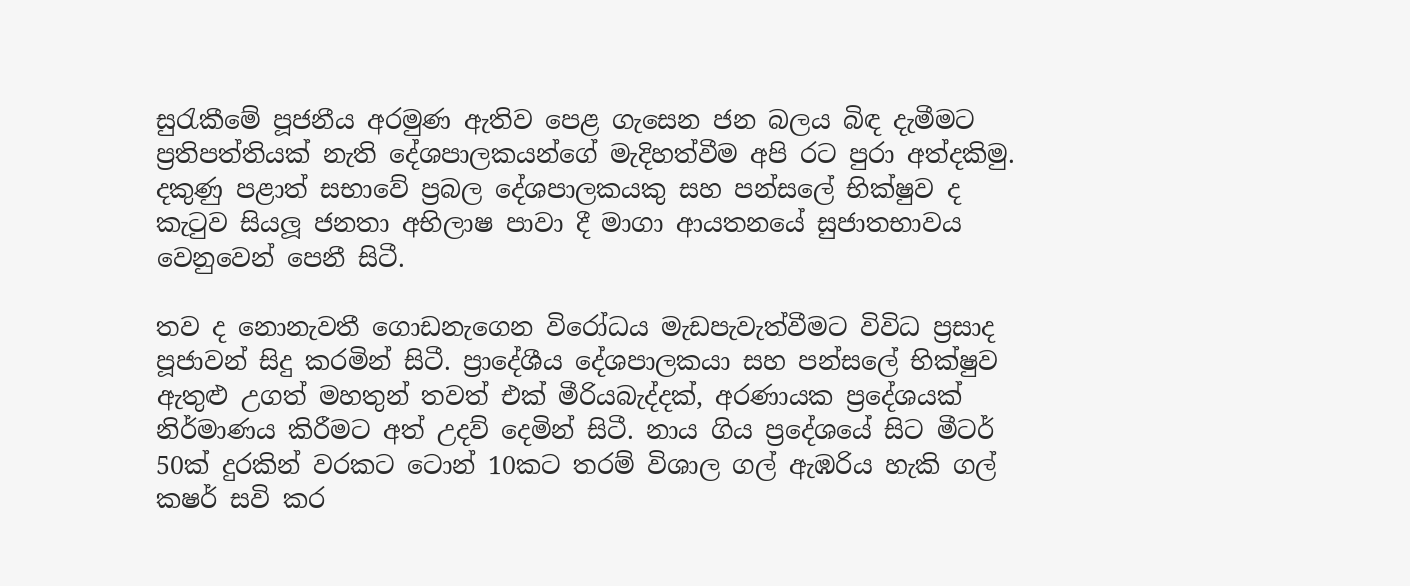සුරැකීමේ පූජනීය අරමුණ ඇතිව පෙළ ගැසෙන ජන බලය බිඳ දැමීමට ප්‍රතිපත්තියක් නැති දේශපාලකයන්ගේ මැදිහත්වීම අපි රට පුරා අත්දකිමු. දකුණු පළාත් සභාවේ ප්‍රබල දේශපාලකයකු සහ පන්සලේ භික්ෂුව ද කැටුව සියලූ ජනතා අභිලාෂ පාවා දී මාගා ආයතනයේ සුජාතභාවය වෙනුවෙන් පෙනී සිටී.

තව ද නොනැවතී ගොඩනැගෙන විරෝධය මැඩපැවැත්වීමට විවිධ ප්‍රසාද පූජාවන් සිදු කරමින් සිටී. ප්‍රාදේශීය දේශපාලකයා සහ පන්සලේ භික්ෂුව ඇතුළු උගත් මහතුන් තවත් එක් මීරියබැද්දක්, අරණායක ප්‍රදේශයක් නිර්මාණය කිරීමට අත් උදව් දෙමින් සිටී. නාය ගිය ප්‍රදේශයේ සිට මීටර් 50ක් දුරකින් වරකට ටොන් 10කට තරම් විශාල ගල් ඇඹරිය හැකි ගල් කෂර් සවි කර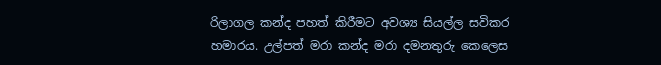රිලාගල කන්ද පහත් කිරීමට අවශ්‍ය සියල්ල සවිකර හමාරය. උල්පත් මරා කන්ද මරා දමනතුරු කෙලෙස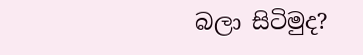බලා සිටිමුද?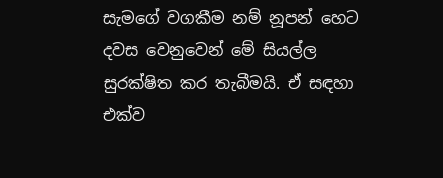සැමගේ වගකීම නම් නූපන් හෙට දවස වෙනුවෙන් මේ සියල්ල සුරක්ෂිත කර තැබීමයි. ඒ සඳහා එක්ව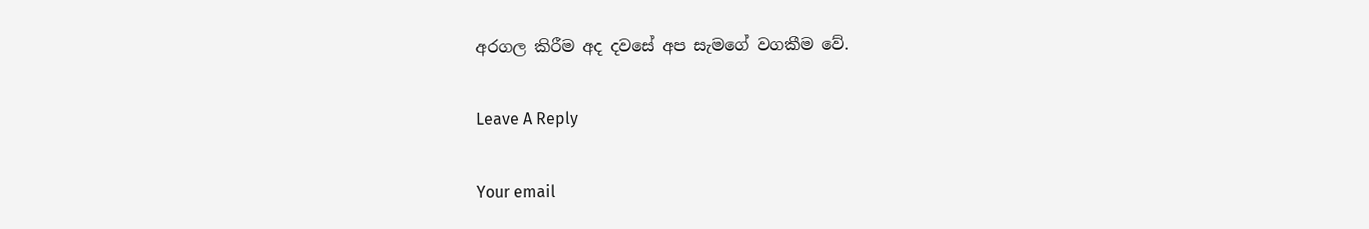අරගල කිරීම අද දවසේ අප සැමගේ වගකීම වේ.

Leave A Reply

Your email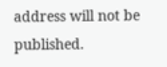address will not be published.